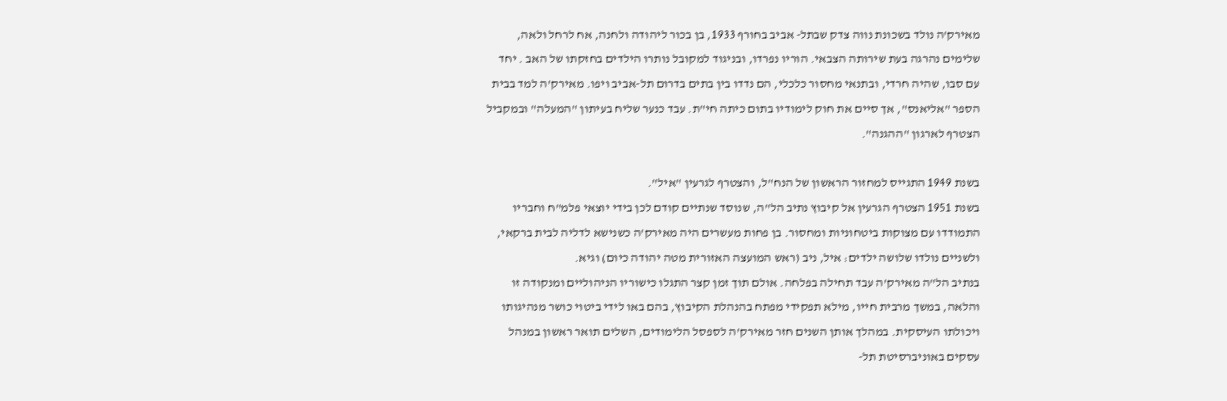מאירק'ה נולד בשכונת נווה צדק שבתל- אביב בחורף 1933, בן בכור ליהודה ולחנה, אח לרחל ולאה, שלימים נהרגה בעת שירותה הצבאי. הוריו נפרדו, ובניגוד למקובל נותרו הילדים בחזקתו של האב . יחד עם סבו, שהיה חרדי, ובתנאי מחסור כלכלי, הם נדדו בין בתים בדרום תל-אביב ויפו. מאירק'ה למד בבית הספר "אליאנס", אך סיים את חוק לימודיו בתום כיתה חי"ת. עבד כנער שליח בעיתון "המעלה" ובמקביל הצטרף לארגון "ההגנה".

בשנת 1949 התגייס למחזור הראשון של הנח"ל, והצטרף לגרעין "איל".
בשנת 1951 הצטרף הגרעין אל קיבוץ נתיב הל"ה, שנוסד שנתיים קודם לכן בידי יוצאי פלמ"ח וחבריו התמודדו עם מצוקות ביטחוניות ומחסור. בן פחות מעשרים היה מאירק'ה כשנישא לדליה לבית ברקאי, ולשניים נולדו שלושה ילדים: איל, ניב (ראש המועצה האזורית מטה יהודה כיום) וגיא.
בנתיב הל"ה מאירק'ה עבד תחילה בפלחה. אולם תוך זמן קצר התגלו כישוריו הניהוליים ומנקודה זו והלאה, במשך מרבית חייו, מילא תפקידי מפתח בהנהלת הקיבוץ, בהם באו לידי ביטוי כושר מנהיגותו ויכולתו העיסקית. במהלך אותן השנים חזר מאירק'ה לספסל הלימודים, השלים תואר ראשון במנהל עסקים באוניברסיטת תל-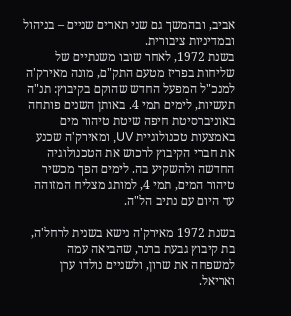אביב, ובהמשך גם שני תארים שניים – בניהול ובמדיניות ציבורית.
בשנת 1972, לאחר שובו משנתיים של שליחות בפריז מטעם התק"ם, מונה מאירק'ה למנכ"ל המפעל החדש שהוקם בקיבוץ: תנ"ה תעשיות, לימים תמי 4. באותן השנים פותחה באוניברסיטת חיפה שיטת טיהור מים באמצעות טכנולוגיית UV, ומאירק'ה שכנע את חברי הקיבוץ לרכוש את הטכנולוגיה החדשה ולהשקיע בה. לימים הפך מכשיר טיהור המים, תמי 4, למותג מצליח המזוהה עד היום עם נתיב הל"ה.

בשנת 1972 מאירק'ה נישא בשנית לרחל'ה, בת קיבוץ גבעת ברנר, שהביאה עמה למשפחה את שרון, ולשניים נולדו ערן ואריאל.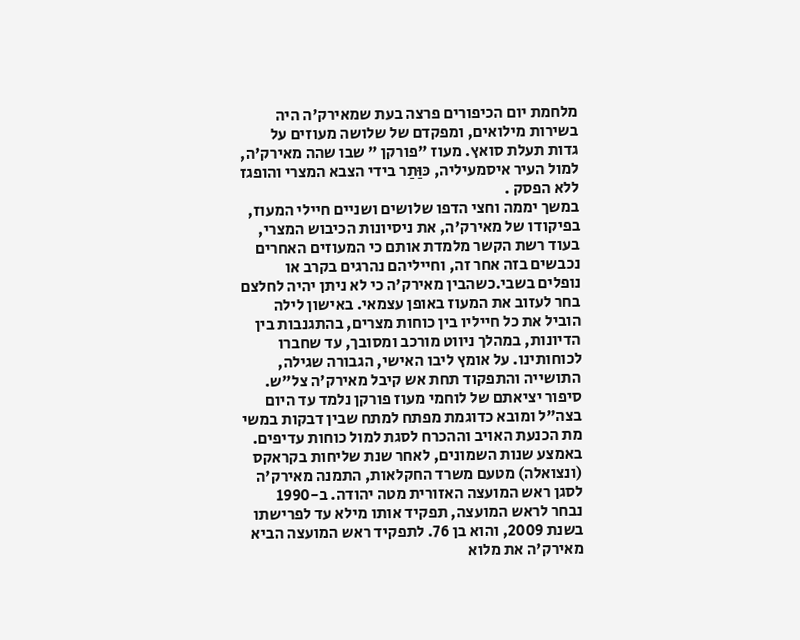מלחמת יום הכיפורים פרצה בעת שמאירק'ה היה בשירות מילואים, ומפקדם של שלושה מעוזים על גדות תעלת סואץ. מעוז "פורקן " שבו שהה מאירק'ה, למול העיר איסמעיליה, כּוַּתַר בידי הצבא המצרי והופגז ללא הפסק .
במשך יממה וחצי הדפו שלושים ושניים חיילי המעוז, בפיקודו של מאירק'ה, את ניסיונות הכיבוש המצרי, בעוד רשת הקשר מלמדת אותם כי המעוזים האחרים נכבשים בזה אחר זה, וחייליהם נהרגים בקרב או נופלים בשבי.כשהבין מאירק'ה כי לא ניתן יהיה לחלצם בחר לעזוב את המעוז באופן עצמאי. באישון לילה הוביל את כל חייליו בין כוחות מצרים, בהתגנבות בין הדיונות, במהלך ניווט מורכב ומסובך, עד שחברו לכוחותינו. על אומץ ליבו האישי, הגבורה שגילה, התושייה והתפקוד תחת אש קיבל מאירק'ה צל"ש. סיפור יציאתם של לוחמי מעוז פורקן נלמד עד היום בצה"ל ומובא כדוגמת מפתח למתח שבין דבקות במשי מת הכנעת האויב וההכרח לסגת למול כוחות עדיפים.
באמצע שנות השמונים, לאחר שנת שליחות בקראקס (ונצואלה) מטעם משרד החקלאות, התמנה מאירק'ה לסגן ראש המועצה האזורית מטה יהודה. ב-1990 נבחר לראש המועצה, תפקיד אותו מילא עד לפרישתו בשנת 2009, והוא בן 76. לתפקיד ראש המועצה הביא מאירק'ה את מלוא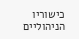כישוריו הניהוליים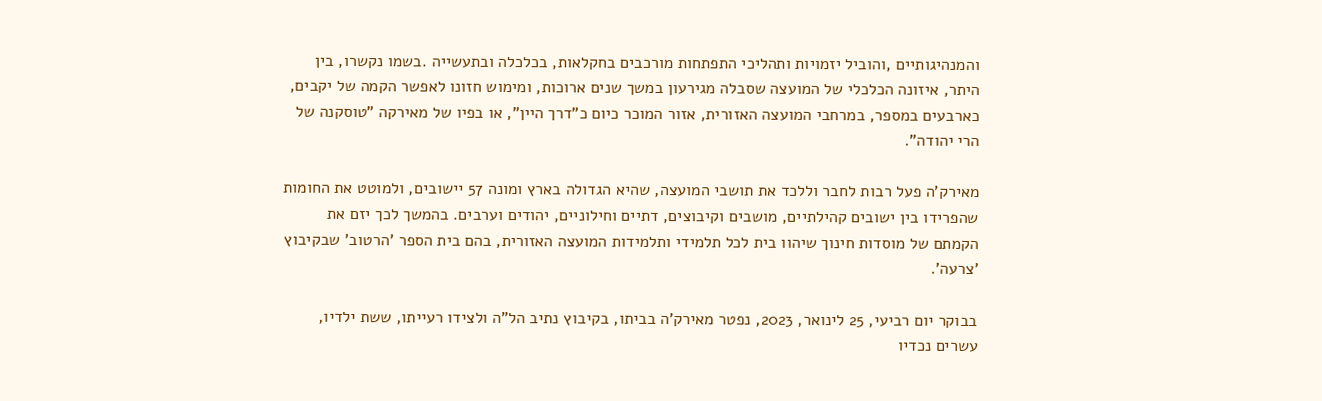והמנהיגותיים ,והוביל יזמויות ותהליכי התפתחות מורכבים בחקלאות, בכלכלה ובתעשייה .בשמו נקשרו, בין היתר, איזונה הכלכלי של המועצה שסבלה מגירעון במשך שנים ארוכות, ומימוש חזונו לאפשר הקמה של יקבים, כארבעים במספר, במרחבי המועצה האזורית, אזור המוכר כיום כ"דרך היין", או בפיו של מאירקה "טוסקנה של הרי יהודה".

מאירק'ה פעל רבות לחבר וללכד את תושבי המועצה, שהיא הגדולה בארץ ומונה 57 יישובים, ולמוטט את החומות שהפרידו בין ישובים קהילתיים, מושבים וקיבוצים, דתיים וחילוניים, יהודים וערבים. בהמשך לכך יזם את הקמתם של מוסדות חינוך שיהוו בית לכל תלמידי ותלמידות המועצה האזורית, בהם בית הספר 'הרטוב' שבקיבוץ 'צרעה'.

בבוקר יום רביעי, 25 לינואר, 2023, נפטר מאירק'ה בביתו, בקיבוץ נתיב הל"ה ולצידו רעייתו, ששת ילדיו, עשרים נכדיו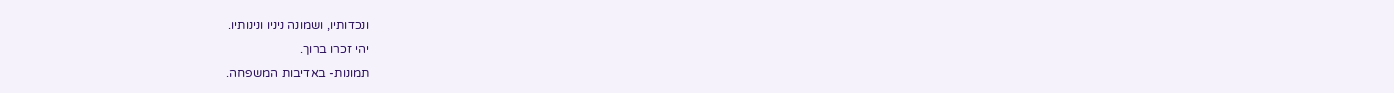ונכדותיו, ושמונה ניניו ונינותיו.
יהי זכרו ברוך.
תמונות- באדיבות המשפחה.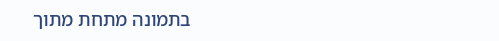בתמונה מתחת מתוך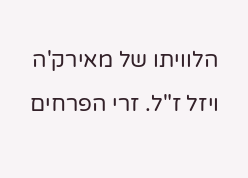הלוויתו של מאירק'ה ויזל ז"ל. זרי הפרחים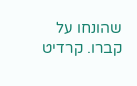שהונחו על קברו. קרדיט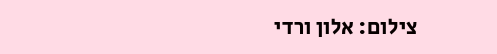צילום: אלון ורדי